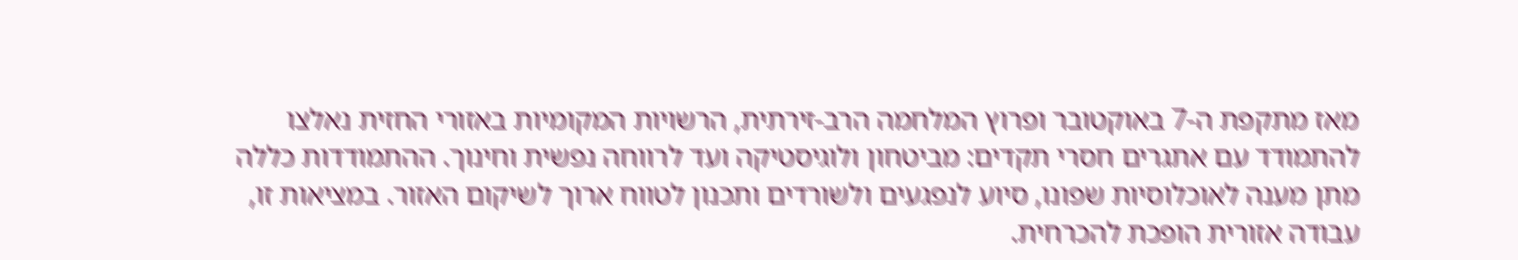מאז מתקפת ה-7 באוקטובר ופרוץ המלחמה הרב-זירתית, הרשויות המקומיות באזורי החזית נאלצו להתמודד עם אתגרים חסרי תקדים: מביטחון ולוגיסטיקה ועד לרווחה נפשית וחינוך. ההתמודדות כללה מתן מענה לאוכלוסיות שפונו, סיוע לנפגעים ולשורדים ותכנון לטווח ארוך לשיקום האזור. במציאות זו, עבודה אזורית הופכת להכרחית.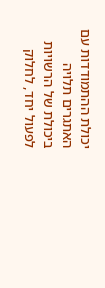יכולת ההתמודדות עם האתגרים תלויה ביכולת של הרשויות לפעול יחד, לחלוק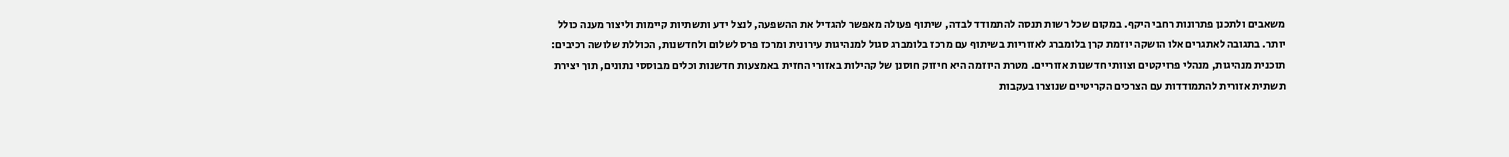משאבים ולתכנן פתרונות רחבי היקף. במקום שכל רשות תנסה להתמודד לבדה, שיתוף פעולה מאפשר להגדיל את ההשפעה, לנצל ידע ותשתיות קיימות וליצור מענה כולל יותר. בתגובה לאתגרים אלו הושקה יוזמת קרן בלומברג לאזוריות בשיתוף עם מרכז בלומברג סגול למנהיגות עירונית ומרכז פרס לשלום ולחדשנות, הכוללת שלושה רכיבים: תוכנית מנהיגות, מנהלי פרויקטים וצוותי חדשנות אזוריים. מטרת היוזמה היא חיזוק חוסנן של קהילות באזורי החזית באמצעות חדשנות וכלים מבוססי נתונים, תוך יצירת תשתית אזורית להתמודדות עם הצרכים הקריטיים שנוצרו בעקבות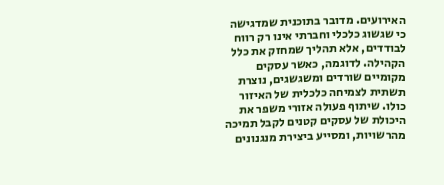האירועים. מדובר בתוכנית שמדגישה כי שגשוג כלכלי וחברתי אינו רק רווח לבודדים, אלא תהליך שמחזק את כלל הקהילה. לדוגמה, כאשר עסקים מקומיים שורדים ומשגשגים, נוצרת תשתית לצמיחה כלכלית של האיזור כולו. שיתוף פעולה אזורי משפר את היכולת של עסקים קטנים לקבל תמיכה מהרשויות, ומסייע ביצירת מנגנונים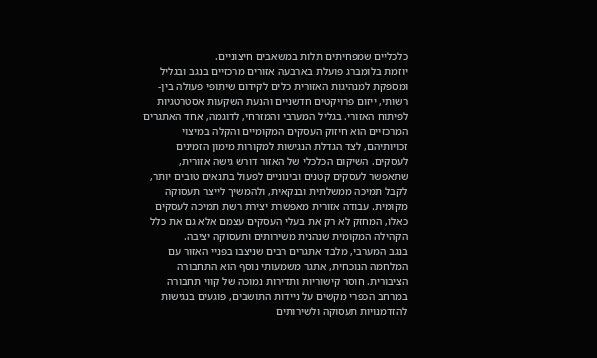כלכליים שמפחיתים תלות במשאבים חיצוניים.
יוזמת בלומברג פועלת בארבעה אזורים מרכזיים בנגב ובגליל ומספקת למנהיגות האזורית כלים לקידום שיתופי פעולה בין-רשותי, ייזום פרויקטים חדשניים והנעת השקעות אסטרטגיות לפיתוח האזורי. בגליל המערבי והמזרחי, לדוגמה, אחד האתגרים המרכזיים הוא חיזוק העסקים המקומיים והקלה במיצוי זכויותיהם, לצד הגדלת הנגישות למקורות מימון הזמינים לעסקים. השיקום הכלכלי של האזור דורש גישה אזורית, שתאפשר לעסקים קטנים ובינוניים לפעול בתנאים טובים יותר, לקבל תמיכה ממשלתית ובנקאית, ולהמשיך לייצר תעסוקה מקומית. עבודה אזורית מאפשרת יצירת רשת תמיכה לעסקים כאלו, המחזק לא רק את בעלי העסקים עצמם אלא גם את כלל הקהילה המקומית שנהנית משירותים ותעסוקה יציבה.
בנגב המערבי, מלבד אתגרים רבים שניצבו בפניי האזור עם המלחמה הנוכחית, אתגר משמעותי נוסף הוא התחבורה הציבורית. חוסר קישוריות ותדירות נמוכה של קווי תחבורה במרחב הכפרי מקשים על ניידות התושבים, פוגעים בנגישות להזדמנויות תעסוקה ולשירותים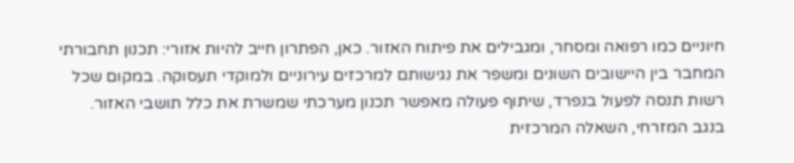חיוניים כמו רפואה ומסחר, ומגבילים את פיתוח האזור. כאן, הפתרון חייב להיות אזורי: תכנון תחבורתי המחבר בין היישובים השונים ומשפר את נגישותם למרכזים עירוניים ולמוקדי תעסוקה. במקום שכל רשות תנסה לפעול בנפרד, שיתוף פעולה מאפשר תכנון מערכתי שמשרת את כלל תושבי האזור.
בנגב המזרחי, השאלה המרכזית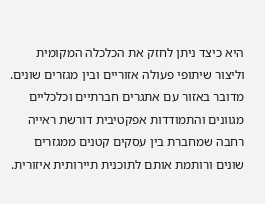היא כיצד ניתן לחזק את הכלכלה המקומית וליצור שיתופי פעולה אזוריים ובין מגזרים שונים. מדובר באזור עם אתגרים חברתיים וכלכליים מגוונים והתמודדות אפקטיבית דורשת ראייה רחבה שמחברת בין עסקים קטנים ממגזרים שונים ורותמת אותם לתוכנית תיירותית איזורית.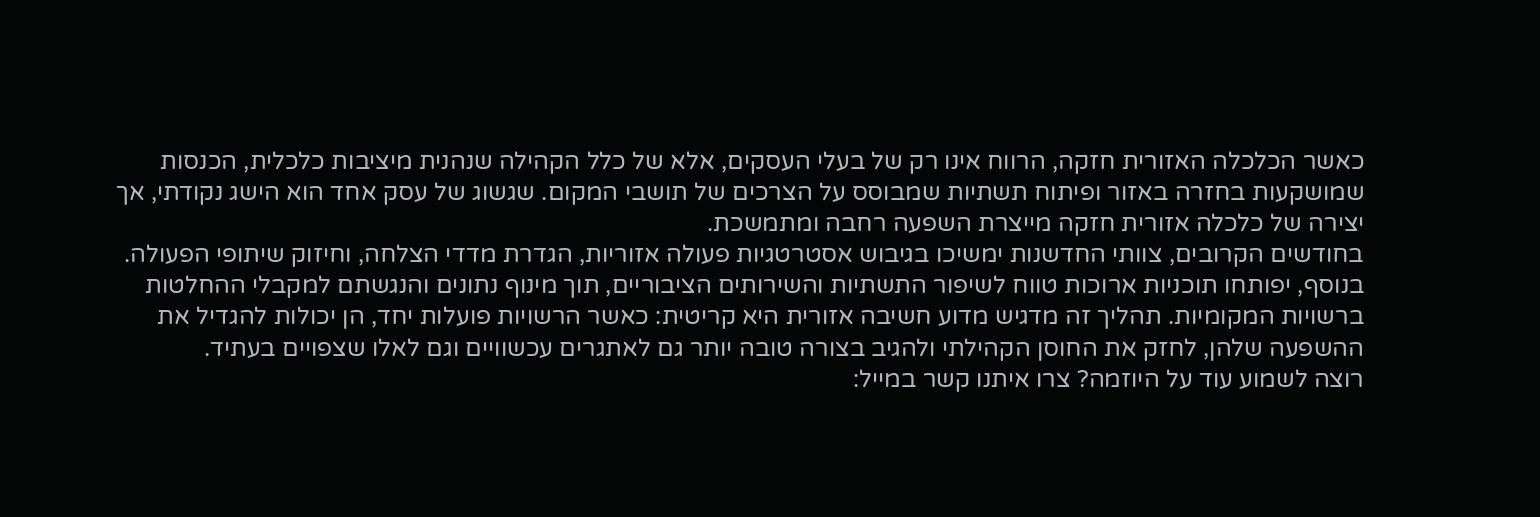כאשר הכלכלה האזורית חזקה, הרווח אינו רק של בעלי העסקים, אלא של כלל הקהילה שנהנית מיציבות כלכלית, הכנסות שמושקעות בחזרה באזור ופיתוח תשתיות שמבוסס על הצרכים של תושבי המקום. שגשוג של עסק אחד הוא הישג נקודתי, אך יצירה של כלכלה אזורית חזקה מייצרת השפעה רחבה ומתמשכת.
בחודשים הקרובים, צוותי החדשנות ימשיכו בגיבוש אסטרטגיות פעולה אזוריות, הגדרת מדדי הצלחה, וחיזוק שיתופי הפעולה. בנוסף, יפותחו תוכניות ארוכות טווח לשיפור התשתיות והשירותים הציבוריים, תוך מינוף נתונים והנגשתם למקבלי ההחלטות ברשויות המקומיות. תהליך זה מדגיש מדוע חשיבה אזורית היא קריטית: כאשר הרשויות פועלות יחד, הן יכולות להגדיל את ההשפעה שלהן, לחזק את החוסן הקהילתי ולהגיב בצורה טובה יותר גם לאתגרים עכשוויים וגם לאלו שצפויים בעתיד.
רוצה לשמוע עוד על היוזמה? צרו איתנו קשר במייל: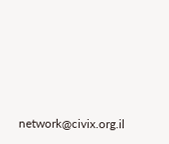network@civix.org.il